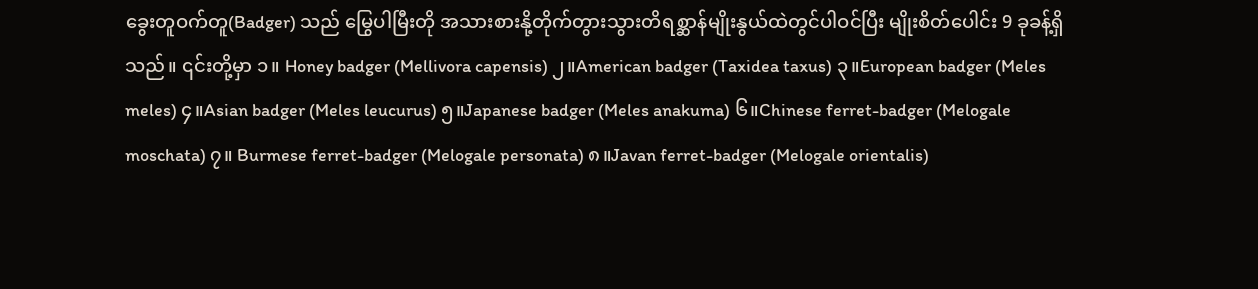ခွေးတူဝက်တူ(Badger) သည် မြွေပါမြီးတို အသားစားနို့တိုက်တွားသွားတိရစ္ဆာန်မျိုးနွယ်ထဲတွင်ပါဝင်ပြီး မျိုးစိတ်ပေါင်း 9 ခုခန့်ရှိသည်။ ၎င်းတို့မှာ ၁။ Honey badger (Mellivora capensis) ၂။American badger (Taxidea taxus) ၃။European badger (Meles meles) ၄။Asian badger (Meles leucurus) ၅။Japanese badger (Meles anakuma) ၆။Chinese ferret-badger (Melogale moschata) ၇။ Burmese ferret-badger (Melogale personata) ၈။Javan ferret-badger (Melogale orientalis)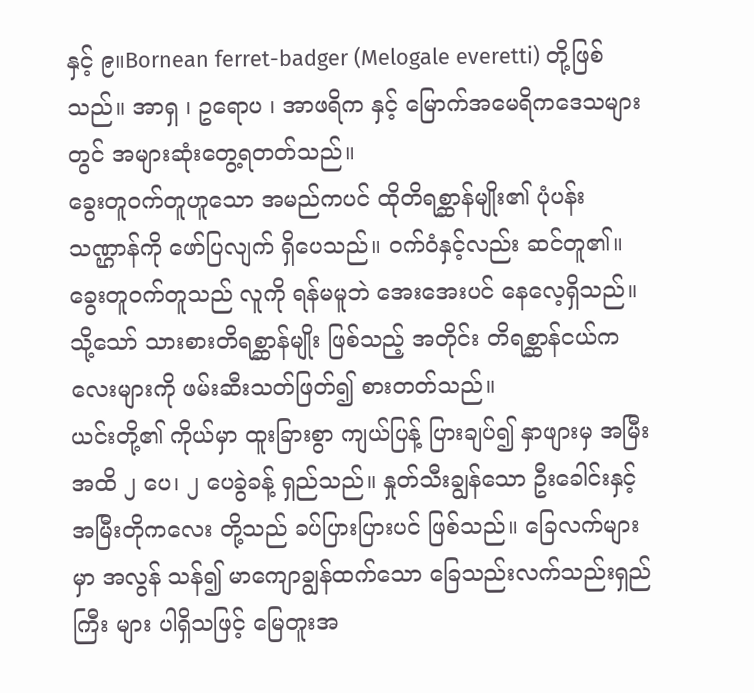နှင့် ၉။Bornean ferret-badger (Melogale everetti) တို့ဖြစ်သည်။ အာရှ ၊ ဥရောပ ၊ အာဖရိက နှင့် မြောက်အမေရိကဒေသများတွင် အများဆုံးတွေ့ရတတ်သည်။
ခွေးတူဝက်တူဟူသော အမည်ကပင် ထိုတိရစ္ဆာန်မျိုး၏ ပုံပန်းသဏ္ဌာန်ကို ဖော်ပြလျက် ရှိပေသည်။ ဝက်ဝံနှင့်လည်း ဆင်တူ၏။ ခွေးတူဝက်တူသည် လူကို ရန်မမူဘဲ အေးအေးပင် နေလေ့ရှိသည်။ သို့သော် သားစားတိရစ္ဆာန်မျိုး ဖြစ်သည့် အတိုင်း တိရစ္ဆာန်ငယ်ကလေးများကို ဖမ်းဆီးသတ်ဖြတ်၍ စားတတ်သည်။
ယင်းတို့၏ ကိုယ်မှာ ထူးခြားစွာ ကျယ်ပြန့် ပြားချပ်၍ နှာဖျားမှ အမြီးအထိ ၂ ပေ၊ ၂ ပေခွဲခန့် ရှည်သည်။ နှုတ်သီးချွန်သော ဦးခေါင်းနှင့် အမြီးတိုကလေး တို့သည် ခပ်ပြားပြားပင် ဖြစ်သည်။ ခြေလက်များမှာ အလွန် သန်၍ မာကျောချွန်ထက်သော ခြေသည်းလက်သည်းရှည်ကြီး များ ပါရှိသဖြင့် မြေတူးအ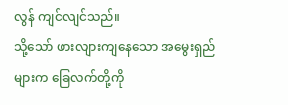လွန် ကျင်လျင်သည်။
သို့သော် ဖားလျားကျနေသော အမွေးရှည်များက ခြေလက်တို့ကို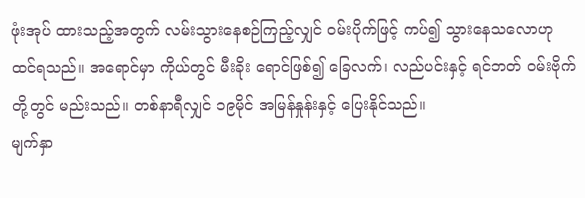ဖုံးအုပ် ထားသည့်အတွက် လမ်းသွားနေစဉ်ကြည့်လျှင် ဝမ်းပိုက်ဖြင့် ကပ်၍ သွားနေသလောဟု ထင်ရသည်။ အရောင်မှာ ကိုယ်တွင် မီးခိုး ရောင်ဖြစ်၍ ခြေလက်၊ လည်ပင်းနှင့် ရင်ဘတ် ဝမ်းဗိုက် တို့တွင် မည်းသည်။ တစ်နာရီလျှင် ၁၉မိုင် အမြန်နှုန်းနှင့် ပြေးနိုင်သည်။
မျက်နှာ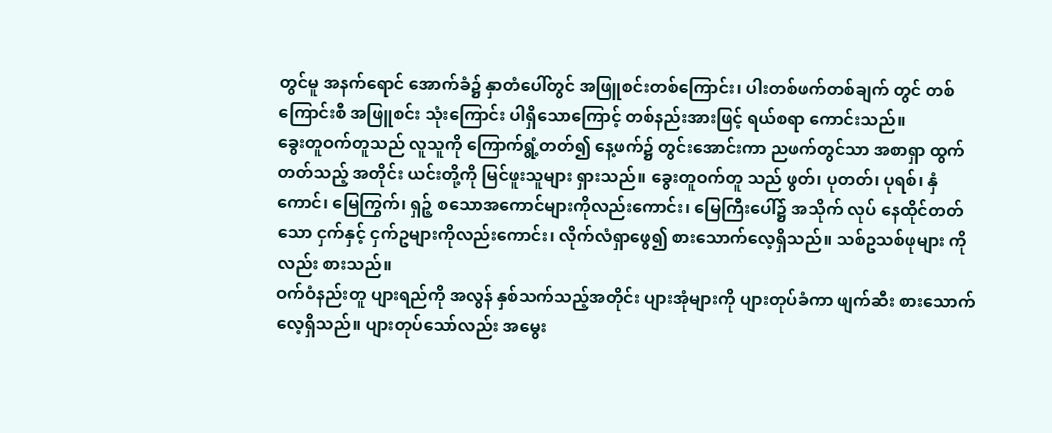တွင်မူ အနက်ရောင် အောက်ခံ၌ နှာတံပေါ်တွင် အဖြူစင်းတစ်ကြောင်း၊ ပါးတစ်ဖက်တစ်ချက် တွင် တစ်ကြောင်းစီ အဖြူစင်း သုံးကြောင်း ပါရှိသောကြောင့် တစ်နည်းအားဖြင့် ရယ်စရာ ကောင်းသည်။
ခွေးတူဝက်တူသည် လူသူကို ကြောက်ရွံ့တတ်၍ နေ့ဖက်၌ တွင်းအောင်းကာ ညဖက်တွင်သာ အစာရှာ ထွက်တတ်သည့် အတိုင်း ယင်းတို့ကို မြင်ဖူးသူများ ရှားသည်။ ခွေးတူဝက်တူ သည် ဖွတ်၊ ပုတတ်၊ ပုရစ်၊ နှံကောင်၊ မြေကြွက်၊ ရှဉ့် စသောအကောင်များကိုလည်းကောင်း၊ မြေကြီးပေါ်၌ အသိုက် လုပ် နေထိုင်တတ်သော ငှက်နှင့် ငှက်ဥများကိုလည်းကောင်း၊ လိုက်လံရှာဖွေ၍ စားသောက်လေ့ရှိသည်။ သစ်ဥသစ်ဖုများ ကိုလည်း စားသည်။
ဝက်ဝံနည်းတူ ပျားရည်ကို အလွန် နှစ်သက်သည့်အတိုင်း ပျားအုံများကို ပျားတုပ်ခံကာ ဖျက်ဆီး စားသောက်လေ့ရှိသည်။ ပျားတုပ်သော်လည်း အမွေး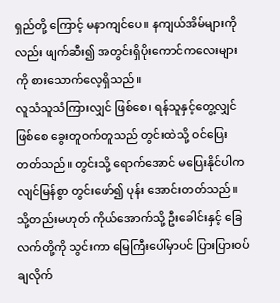ရှည်တို့ ကြောင့် မနာကျင်ပေ။ နကျယ်အိမ်များကိုလည်း ဖျက်ဆီး၍ အတွင်းရှိပိုးကောင်ကလေးများကို စားသောက်လေ့ရှိသည်။
လူသံသူသံကြားလျှင် ဖြစ်စေ၊ ရန်သူနှင့်တွေ့လျှင်ဖြစ်စေ ခွေးတူဝက်တူသည် တွင်းထဲသို့ ဝင်ပြေးတတ်သည်။ တွင်းသို့ ရောက်အောင် မပြေးနိုင်ပါက လျင်မြန်စွာ တွင်းဖော်၍ ပုန်း အောင်းတတ်သည်။ သို့တည်းမဟုတ် ကိုယ်အောက်သို့ ဦးခေါင်းနှင့် ခြေလက်တို့ကို သွင်းကာ မြေကြီးပေါ်မှာပင် ပြားပြားဝပ်ချလိုက်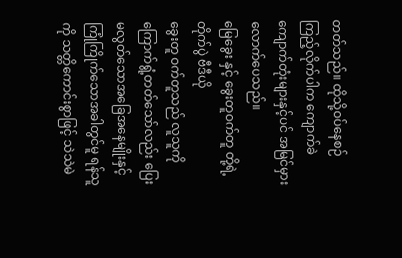တတ်သည်။ ထိုသို့ဝပ်နေစဉ် ကြည့်လိုက်ပါက ကျောက်ခဲကျောက်တုံးများနှင့်ပင် အမြင်မှားလောက်ပေသည်။
မြေခွေး နှင့် ခွေးတူဝက်တူ တို့ရဲ့တိုက်ပွဲ ဗီဒီယို
ခွေးတူ ဝက်တူသည် လူသူကို ကြောက်ရွံ့တတ်သော်လည်း ပြေးမလွတ်သောအခြေအနေမျိုးနှင့် ကြုံကြိုက်သောအခါတွင်မူ ရန်သူကို သတ္တိကောင်းစွာဖြင့် သဲသဲမဲ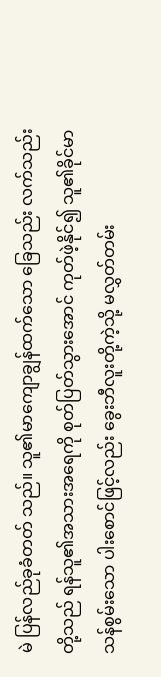မဲ ပြန်လည်ခုခံတတ် သည်။ သူ၏မာကျောချွန်ထက်သော ခြေသည်း လက်သည်း တို့သည် ရန်သူ၏အသားအရေကို စုတ်ပြတ်သွားအောင် ကုတ်ဖဲ့နိုင်၍ သူ၏ခိုင်မာသန်စွမ်းသော ပါးစောင်ဖြင့်လည်း ခွေးဘီလူးတို့ကဲ့သို့ မလွှတ်တမ်း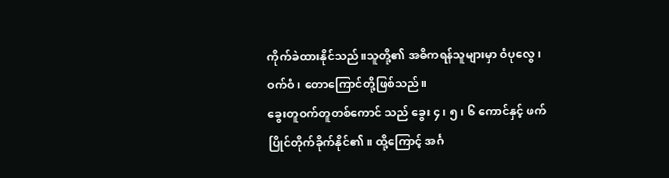ကိုက်ခဲထားနိုင်သည်။သူတို့၏ အဓိကရန်သူများမှာ ဝံပုလွေ ၊ ဝက်ဝံ ၊ တောကြောင်တို့ဖြစ်သည်။
ခွေးတူဝက်တူတစ်ကောင် သည် ခွေး ၄၊ ၅၊ ၆ ကောင်နှင့် ဖက်ပြိုင်တိုက်ခိုက်နိုင်၏။ ထို့ကြောင့် အင်္ဂ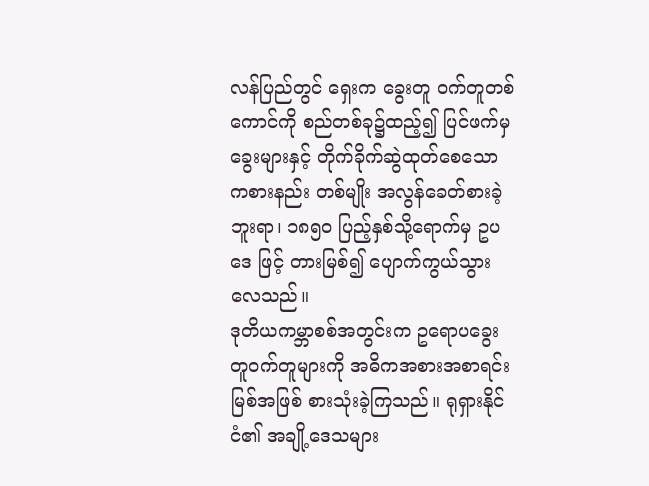လန်ပြည်တွင် ရှေးက ခွေးတူ ဝက်တူတစ်ကောင်ကို စည်တစ်ခု၌ထည့်၍ ပြင်ဖက်မှ ခွေးများနှင့် တိုက်ခိုက်ဆွဲထုတ်စေသော ကစားနည်း တစ်မျိုး အလွန်ခေတ်စားခဲ့ဘူးရာ၊ ၁၈၅ဝ ပြည့်နှစ်သို့ရောက်မှ ဥပဒေ ဖြင့် တားမြစ်၍ ပျောက်ကွယ်သွားလေသည်။
ဒုတိယကမ္ဘာစစ်အတွင်းက ဥရောပခွေးတူဝက်တူများကို အဓိကအစားအစာရင်းမြစ်အဖြစ် စားသုံးခဲ့ကြသည်။ ရုရှားနိုင်ငံ၏ အချို့ဒေသများ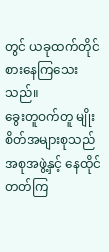တွင် ယခုထက်တိုင် စားနေကြသေးသည်။
ခွေးတူဝက်တူ မျိုးစိတ်အများစုသည် အစုအဖွဲ့နှင့် နေထိုင်တတ်ကြ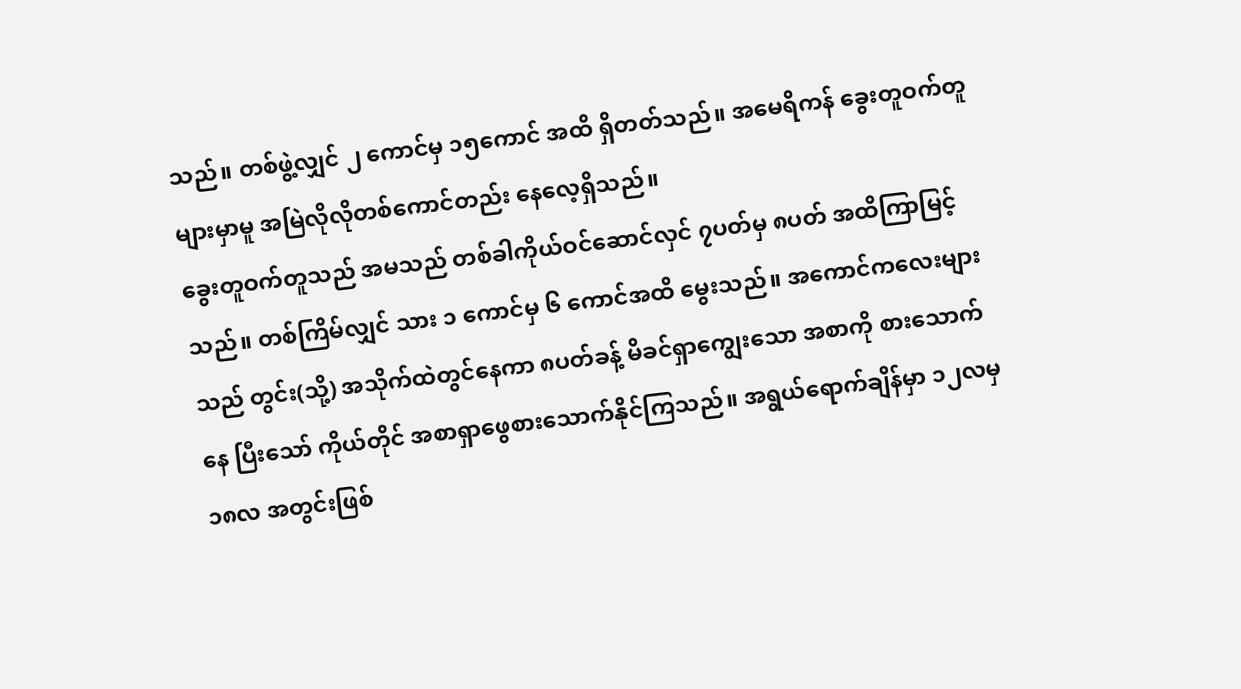သည်။ တစ်ဖွဲ့လျှင် ၂ ကောင်မှ ၁၅ကောင် အထိ ရှိတတ်သည်။ အမေရိကန် ခွေးတူဝက်တူများမှာမူ အမြဲလိုလိုတစ်ကောင်တည်း နေလေ့ရှိသည်။
ခွေးတူဝက်တူသည် အမသည် တစ်ခါကိုယ်ဝင်ဆောင်လှင် ၇ပတ်မှ ၈ပတ် အထိကြာမြင့်သည်။ တစ်ကြိမ်လျှင် သား ၁ ကောင်မှ ၆ ကောင်အထိ မွေးသည်။ အကောင်ကလေးများ သည် တွင်း(သို့) အသိုက်ထဲတွင်နေကာ ၈ပတ်ခန့် မိခင်ရှာကျွေးသော အစာကို စားသောက်နေ ပြီးသော် ကိုယ်တိုင် အစာရှာဖွေစားသောက်နိုင်ကြသည်။ အရွယ်ရောက်ချိန်မှာ ၁၂လမှ ၁၈လ အတွင်းဖြစ်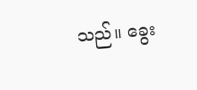သည်။ ခွေး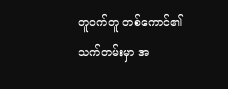တူဝက်တူ တစ်ကောင်၏ သက်တမ်းမှာ အ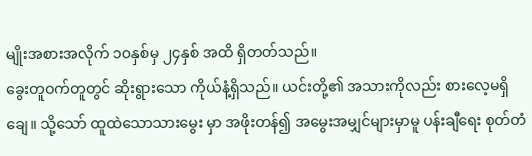မျိုးအစားအလိုက် ၁၀နှစ်မှ ၂၄နှစ် အထိ ရှိတတ်သည်။
ခွေးတူဝက်တူတွင် ဆိုးရွားသော ကိုယ်နံ့ရှိသည်။ ယင်းတို့၏ အသားကိုလည်း စားလေ့မရှိချေ။ သို့သော် ထူထဲသောသားမွေး မှာ အဖိုးတန်၍ အမွေးအမျှင်များမှာမူ ပန်းချီရေး စုတ်တံ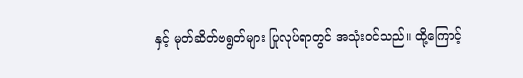နှင့် မုတ်ဆိတ်ဗရွတ်များ ပြုလုပ်ရာတွင် အသုံးဝင်သည်။ ထို့ကြောင့်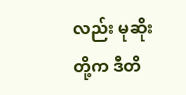လည်း မုဆိုးတို့က ဒီတိ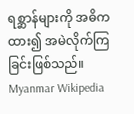ရစ္ဆာန်များကို အဓိကထား၍ အမဲလိုက်ကြခြင်းဖြစ်သည်။
Myanmar Wikipedia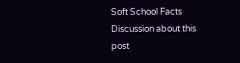Soft School Facts
Discussion about this post